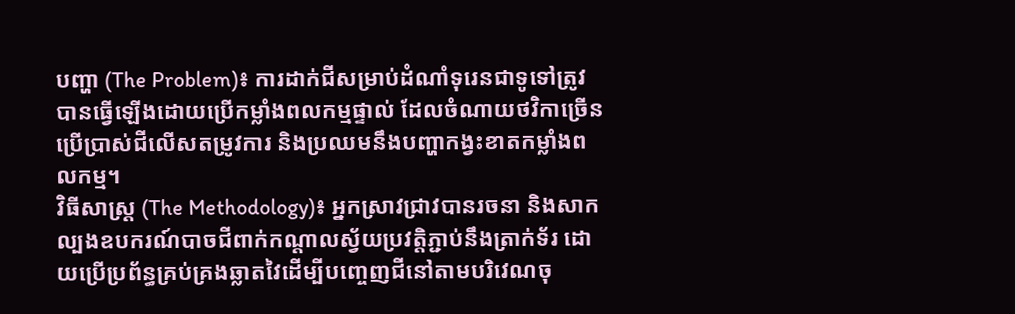បញ្ហា (The Problem)៖ ការដាក់ជីសម្រាប់ដំណាំទុរេនជាទូទៅត្រូវបានធ្វើឡើងដោយប្រើកម្លាំងពលកម្មផ្ទាល់ ដែលចំណាយថវិកាច្រើន ប្រើប្រាស់ជីលើសតម្រូវការ និងប្រឈមនឹងបញ្ហាកង្វះខាតកម្លាំងពលកម្ម។
វិធីសាស្ត្រ (The Methodology)៖ អ្នកស្រាវជ្រាវបានរចនា និងសាកល្បងឧបករណ៍បាចជីពាក់កណ្តាលស្វ័យប្រវត្តិភ្ជាប់នឹងត្រាក់ទ័រ ដោយប្រើប្រព័ន្ធគ្រប់គ្រងឆ្លាតវៃដើម្បីបញ្ចេញជីនៅតាមបរិវេណចុ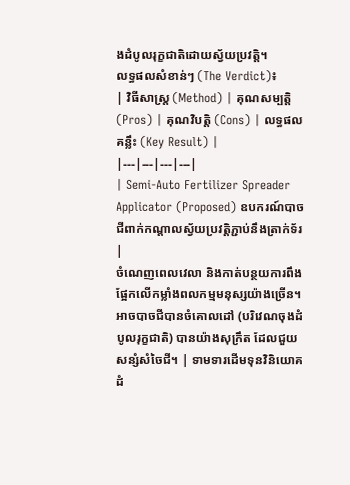ងដំបូលរុក្ខជាតិដោយស្វ័យប្រវត្តិ។
លទ្ធផលសំខាន់ៗ (The Verdict)៖
| វិធីសាស្ត្រ (Method) | គុណសម្បត្តិ (Pros) | គុណវិបត្តិ (Cons) | លទ្ធផលគន្លឹះ (Key Result) |
|---|---|---|---|
| Semi-Auto Fertilizer Spreader Applicator (Proposed) ឧបករណ៍បាចជីពាក់កណ្តាលស្វ័យប្រវត្តិភ្ជាប់នឹងត្រាក់ទ័រ |
ចំណេញពេលវេលា និងកាត់បន្ថយការពឹងផ្អែកលើកម្លាំងពលកម្មមនុស្សយ៉ាងច្រើន។ អាចបាចជីបានចំគោលដៅ (បរិវេណចុងដំបូលរុក្ខជាតិ) បានយ៉ាងសុក្រឹត ដែលជួយសន្សំសំចៃជី។ | ទាមទារដើមទុនវិនិយោគដំ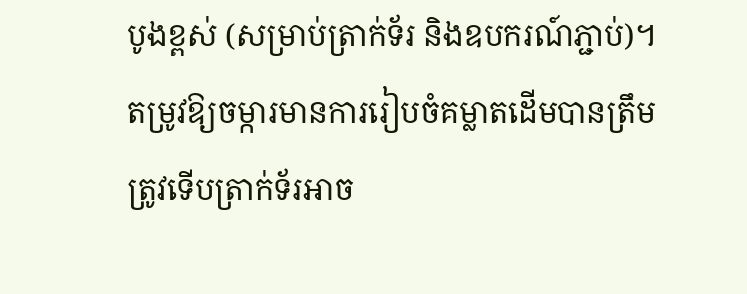បូងខ្ពស់ (សម្រាប់ត្រាក់ទ័រ និងឧបករណ៍ភ្ជាប់)។ តម្រូវឱ្យចម្ការមានការរៀបចំគម្លាតដើមបានត្រឹមត្រូវទើបត្រាក់ទ័រអាច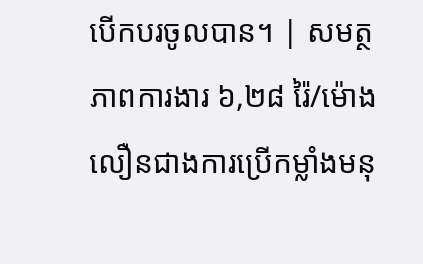បើកបរចូលបាន។ | សមត្ថភាពការងារ ៦,២៨ រ៉ៃ/ម៉ោង លឿនជាងការប្រើកម្លាំងមនុ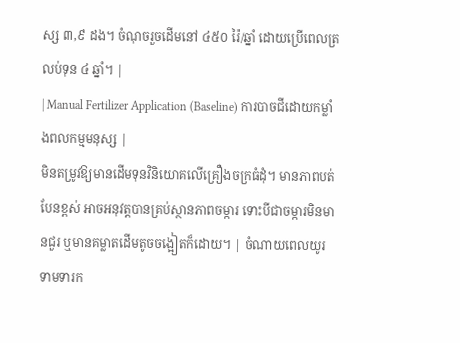ស្ស ៣,៩ ដង។ ចំណុចរួចដើមនៅ ៤៥០ រ៉ៃ/ឆ្នាំ ដោយប្រើពេលត្រលប់ទុន ៤ ឆ្នាំ។ |
| Manual Fertilizer Application (Baseline) ការបាចជីដោយកម្លាំងពលកម្មមនុស្ស |
មិនតម្រូវឱ្យមានដើមទុនវិនិយោគលើគ្រឿងចក្រធំដុំ។ មានភាពបត់បែនខ្ពស់ អាចអនុវត្តបានគ្រប់ស្ថានភាពចម្ការ ទោះបីជាចម្ការមិនមានជួរ ឬមានគម្លាតដើមតូចចង្អៀតក៏ដោយ។ | ចំណាយពេលយូរ ទាមទារក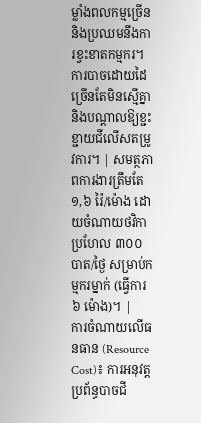ម្លាំងពលកម្មច្រើន និងប្រឈមនឹងការខ្វះខាតកម្មករ។ ការបាចដោយដៃច្រើនតែមិនស្មើគ្នា និងបណ្តាលឱ្យខ្ជះខ្ជាយជីលើសតម្រូវការ។ | សមត្ថភាពការងារត្រឹមតែ ១,៦ រ៉ៃ/ម៉ោង ដោយចំណាយថវិកាប្រហែល ៣០០ បាត/ថ្ងៃ សម្រាប់កម្មករម្នាក់ (ធ្វើការ ៦ ម៉ោង)។ |
ការចំណាយលើធនធាន (Resource Cost)៖ ការអនុវត្តប្រព័ន្ធបាចជី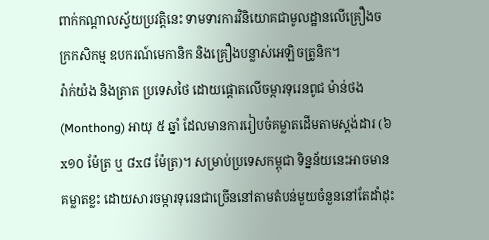ពាក់កណ្តាលស្វ័យប្រវត្តិនេះ ទាមទារការវិនិយោគជាមូលដ្ឋានលើគ្រឿងចក្រកសិកម្ម ឧបករណ៍មេកានិក និងគ្រឿងបន្លាស់អេឡិចត្រូនិក។
រ៉ាក់យ៉ង និងត្រាត ប្រទេសថៃ ដោយផ្តោតលើចម្ការទុរេនពូជ ម៉ាន់ថង (Monthong) អាយុ ៥ ឆ្នាំ ដែលមានការរៀបចំគម្លាតដើមតាមស្តង់ដារ (៦x១០ ម៉ែត្រ ឬ ៨x៨ ម៉ែត្រ)។ សម្រាប់ប្រទេសកម្ពុជា ទិន្នន័យនេះអាចមានគម្លាតខ្លះ ដោយសារចម្ការទុរេនជាច្រើននៅតាមតំបន់មួយចំនួននៅតែដាំដុះ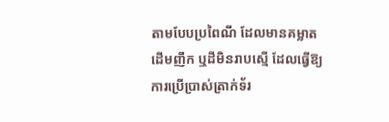តាមបែបប្រពៃណី ដែលមានគម្លាតដើមញឹក ឬដីមិនរាបស្មើ ដែលធ្វើឱ្យការប្រើប្រាស់ត្រាក់ទ័រ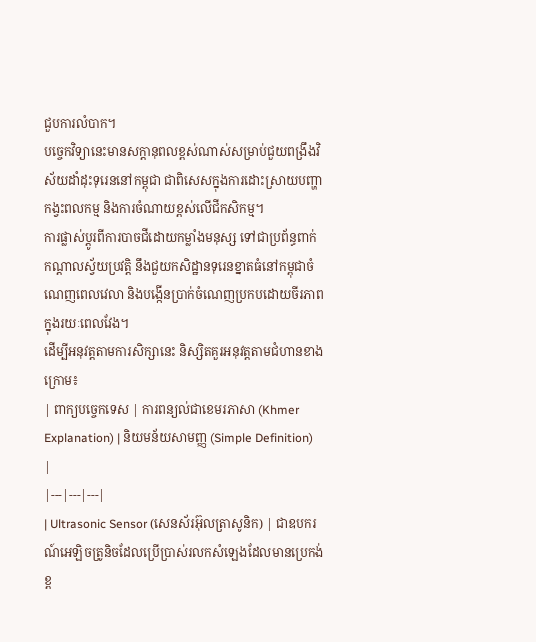ជួបការលំបាក។
បច្ចេកវិទ្យានេះមានសក្តានុពលខ្ពស់ណាស់សម្រាប់ជួយពង្រឹងវិស័យដាំដុះទុរេននៅកម្ពុជា ជាពិសេសក្នុងការដោះស្រាយបញ្ហាកង្វះពលកម្ម និងការចំណាយខ្ពស់លើជីកសិកម្ម។
ការផ្លាស់ប្តូរពីការបាចជីដោយកម្លាំងមនុស្ស ទៅជាប្រព័ន្ធពាក់កណ្តាលស្វ័យប្រវត្តិ នឹងជួយកសិដ្ឋានទុរេនខ្នាតធំនៅកម្ពុជាចំណេញពេលវេលា និងបង្កើនប្រាក់ចំណេញប្រកបដោយចីរភាពក្នុងរយៈពេលវែង។
ដើម្បីអនុវត្តតាមការសិក្សានេះ និស្សិតគួរអនុវត្តតាមជំហានខាងក្រោម៖
| ពាក្យបច្ចេកទេស | ការពន្យល់ជាខេមរភាសា (Khmer Explanation) | និយមន័យសាមញ្ញ (Simple Definition) |
|---|---|---|
| Ultrasonic Sensor (សេនស័រអ៊ុលត្រាសូនិក) | ជាឧបករណ៍អេឡិចត្រូនិចដែលប្រើប្រាស់រលកសំឡេងដែលមានប្រេកង់ខ្ព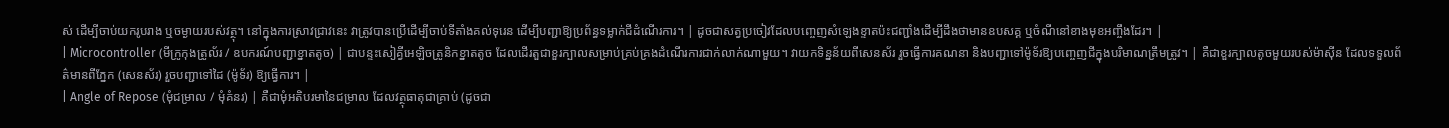ស់ ដើម្បីចាប់យករូបរាង ឬចម្ងាយរបស់វត្ថុ។ នៅក្នុងការស្រាវជ្រាវនេះ វាត្រូវបានប្រើដើម្បីចាប់ទីតាំងគល់ទុរេន ដើម្បីបញ្ជាឱ្យប្រព័ន្ធទម្លាក់ជីដំណើរការ។ | ដូចជាសត្វប្រចៀវដែលបញ្ចេញសំឡេងខ្ទាតប៉ះជញ្ជាំងដើម្បីដឹងថាមានឧបសគ្គ ឬចំណីនៅខាងមុខអញ្ចឹងដែរ។ |
| Microcontroller (មីក្រូកុងត្រូល័រ / ឧបករណ៍បញ្ជាខ្នាតតូច) | ជាបន្ទះសៀគ្វីអេឡិចត្រូនិកខ្នាតតូច ដែលដើរតួជាខួរក្បាលសម្រាប់គ្រប់គ្រងដំណើរការជាក់លាក់ណាមួយ។ វាយកទិន្នន័យពីសេនស័រ រួចធ្វើការគណនា និងបញ្ជាទៅម៉ូទ័រឱ្យបញ្ចេញជីក្នុងបរិមាណត្រឹមត្រូវ។ | គឺជាខួរក្បាលតូចមួយរបស់ម៉ាស៊ីន ដែលទទួលព័ត៌មានពីភ្នែក (សេនស័រ) រួចបញ្ជាទៅដៃ (ម៉ូទ័រ) ឱ្យធ្វើការ។ |
| Angle of Repose (មុំជម្រាល / មុំគំនរ) | គឺជាមុំអតិបរមានៃជម្រាល ដែលវត្ថុធាតុជាគ្រាប់ (ដូចជា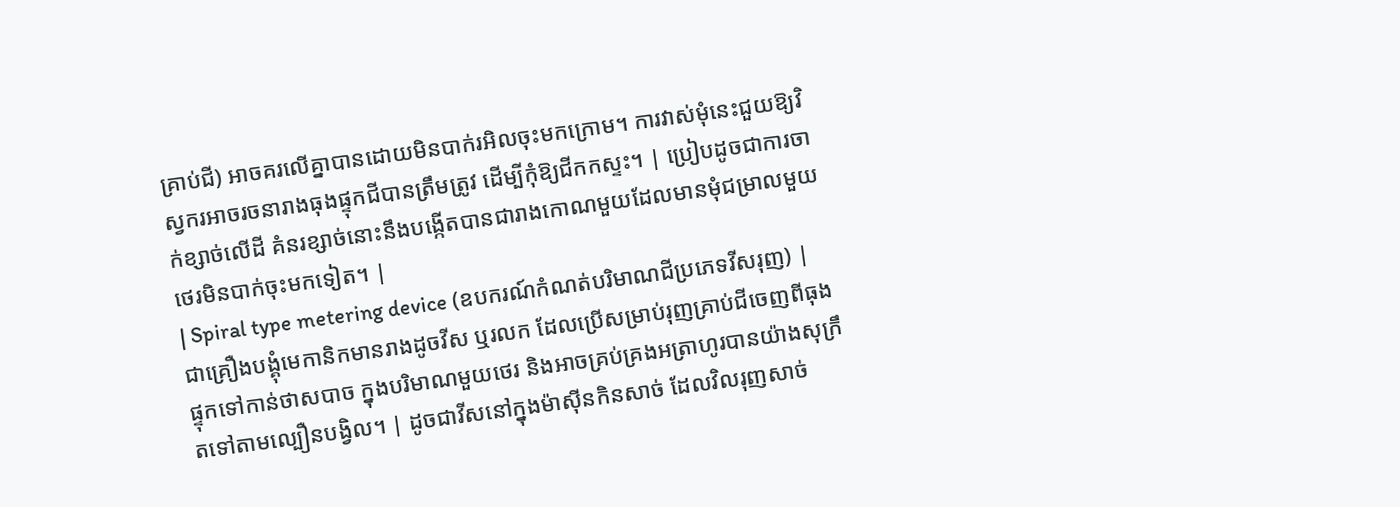គ្រាប់ជី) អាចគរលើគ្នាបានដោយមិនបាក់រអិលចុះមកក្រោម។ ការវាស់មុំនេះជួយឱ្យវិស្វករអាចរចនារាងធុងផ្ទុកជីបានត្រឹមត្រូវ ដើម្បីកុំឱ្យជីកកស្ទះ។ | ប្រៀបដូចជាការចាក់ខ្សាច់លើដី គំនរខ្សាច់នោះនឹងបង្កើតបានជារាងកោណមួយដែលមានមុំជម្រាលមួយថេរមិនបាក់ចុះមកទៀត។ |
| Spiral type metering device (ឧបករណ៍កំណត់បរិមាណជីប្រភេទវីសរុញ) | ជាគ្រឿងបង្គុំមេកានិកមានរាងដូចវីស ឬរលក ដែលប្រើសម្រាប់រុញគ្រាប់ជីចេញពីធុងផ្ទុកទៅកាន់ថាសបាច ក្នុងបរិមាណមួយថេរ និងអាចគ្រប់គ្រងអត្រាហូរបានយ៉ាងសុក្រឹតទៅតាមល្បឿនបង្វិល។ | ដូចជាវីសនៅក្នុងម៉ាស៊ីនកិនសាច់ ដែលវិលរុញសាច់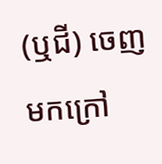(ឬជី) ចេញមកក្រៅ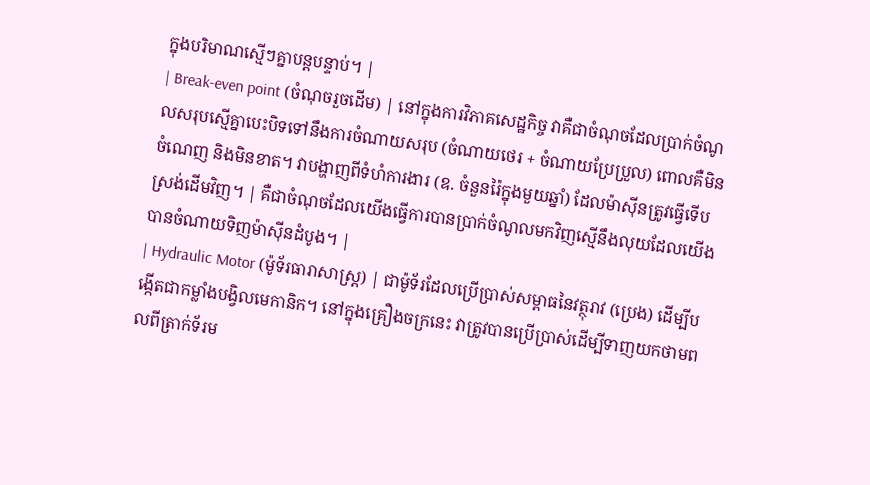ក្នុងបរិមាណស្មើៗគ្នាបន្តបន្ទាប់។ |
| Break-even point (ចំណុចរួចដើម) | នៅក្នុងការវិភាគសេដ្ឋកិច្ច វាគឺជាចំណុចដែលប្រាក់ចំណូលសរុបស្មើគ្នាបេះបិទទៅនឹងការចំណាយសរុប (ចំណាយថេរ + ចំណាយប្រែប្រួល) ពោលគឺមិនចំណេញ និងមិនខាត។ វាបង្ហាញពីទំហំការងារ (ឧ. ចំនួនរ៉ៃក្នុងមួយឆ្នាំ) ដែលម៉ាស៊ីនត្រូវធ្វើទើបស្រង់ដើមវិញ។ | គឺជាចំណុចដែលយើងធ្វើការបានប្រាក់ចំណូលមកវិញស្មើនឹងលុយដែលយើងបានចំណាយទិញម៉ាស៊ីនដំបូង។ |
| Hydraulic Motor (ម៉ូទ័រធារាសាស្ត្រ) | ជាម៉ូទ័រដែលប្រើប្រាស់សម្ពាធនៃវត្ថុរាវ (ប្រេង) ដើម្បីបង្កើតជាកម្លាំងបង្វិលមេកានិក។ នៅក្នុងគ្រឿងចក្រនេះ វាត្រូវបានប្រើប្រាស់ដើម្បីទាញយកថាមពលពីត្រាក់ទ័រម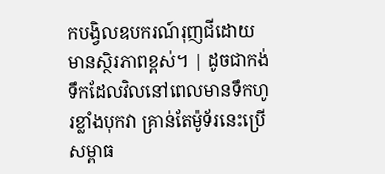កបង្វិលឧបករណ៍រុញជីដោយមានស្ថិរភាពខ្ពស់។ | ដូចជាកង់ទឹកដែលវិលនៅពេលមានទឹកហូរខ្លាំងបុកវា គ្រាន់តែម៉ូទ័រនេះប្រើសម្ពាធ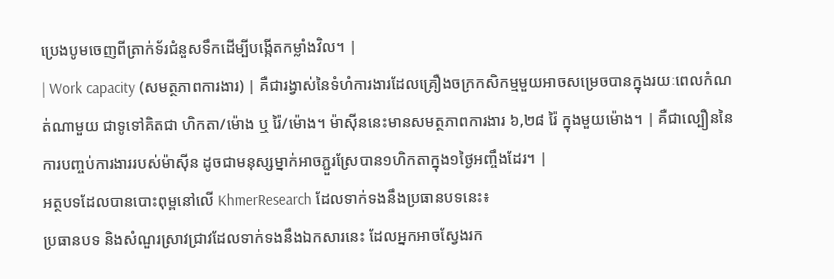ប្រេងបូមចេញពីត្រាក់ទ័រជំនួសទឹកដើម្បីបង្កើតកម្លាំងវិល។ |
| Work capacity (សមត្ថភាពការងារ) | គឺជារង្វាស់នៃទំហំការងារដែលគ្រឿងចក្រកសិកម្មមួយអាចសម្រេចបានក្នុងរយៈពេលកំណត់ណាមួយ ជាទូទៅគិតជា ហិកតា/ម៉ោង ឬ រ៉ៃ/ម៉ោង។ ម៉ាស៊ីននេះមានសមត្ថភាពការងារ ៦,២៨ រ៉ៃ ក្នុងមួយម៉ោង។ | គឺជាល្បឿននៃការបញ្ចប់ការងាររបស់ម៉ាស៊ីន ដូចជាមនុស្សម្នាក់អាចភ្ជួរស្រែបាន១ហិកតាក្នុង១ថ្ងៃអញ្ចឹងដែរ។ |
អត្ថបទដែលបានបោះពុម្ពនៅលើ KhmerResearch ដែលទាក់ទងនឹងប្រធានបទនេះ៖
ប្រធានបទ និងសំណួរស្រាវជ្រាវដែលទាក់ទងនឹងឯកសារនេះ ដែលអ្នកអាចស្វែងរក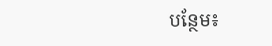បន្ថែម៖